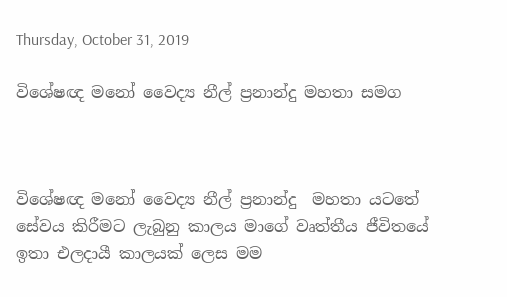Thursday, October 31, 2019

විශේෂඥ මනෝ වෛද්‍ය නීල් ප්‍රනාන්දු මහතා සමග



විශේෂඥ මනෝ වෛද්‍ය නීල් ප්‍රනාන්දු  මහතා යටතේ සේවය කිරීමට ලැබුනු කාලය මාගේ වෘත්තීය ජීවිතයේ ඉතා එලදායී කාලයක් ලෙස මම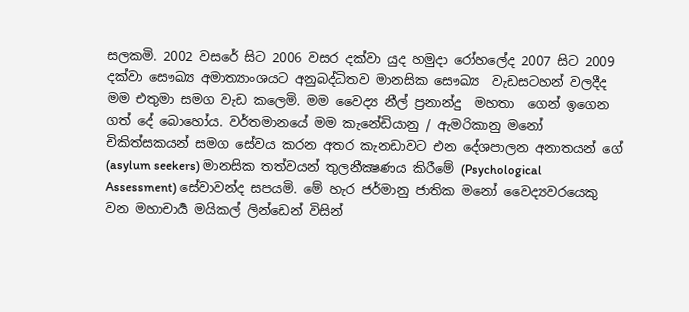සලකමි. 2002 වසරේ සිට 2006 වසර දක්වා යුද හමුදා රෝහලේද 2007 සිට 2009 දක්වා සෞඛ්‍ය අමාත්‍යාංශයට අනුබද්ධිතව මානසික සෞඛ්‍ය  වැඩසටහන් වලදීද මම එතුමා සමග වැඩ කලෙමි. මම වෛද්‍ය නීල් ප්‍රනාන්දු  මහතා  ගෙන් ඉගෙන ගත් දේ බොහෝය. වර්තමානයේ මම කැනේඩියානු / ඇමරිකානු මනෝ චිකිත්සකයන් සමග සේවය කරන අතර කැනඩාවට එන දේශපාලන අනාතයන් ගේ (asylum seekers) මානසික තත්වයන් තුලනීක්‍ෂණය කිරීමේ (Psychological Assessment) සේවාවන්ද සපයමි. මේ හැර ජර්මානු ජාතික මනෝ වෛද්‍යවරයෙකු වන මහාචාර්‍ය මයිකල් ලින්ඩෙන් විසින්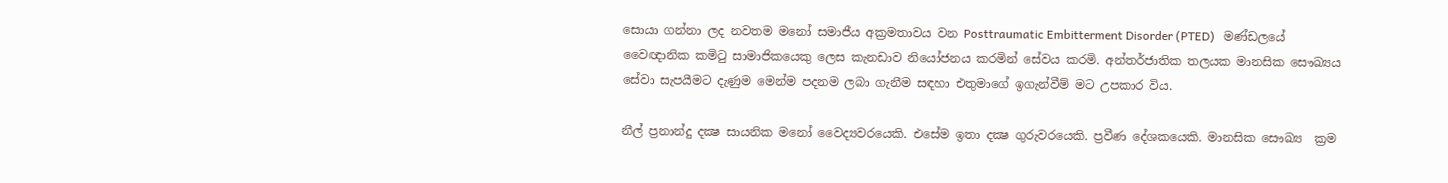සොයා ගන්නා ලද නවතම මනෝ සමාජීය අක්‍රමතාවය වන Posttraumatic Embitterment Disorder (PTED)   මණ්ඩලයේ වෛඥානික කමිටු සාමාජිකයෙකු ලෙස කැනඩාව නියෝජනය කරමින් සේවය කරමි. අන්තර්ජාතික තලයක මානසික සෞඛ්‍යය සේවා සැපයීමට දැණුම මෙන්ම පදනම ලබා ගැනීම සඳහා එතුමාගේ ඉගැන්වීම් මට උපකාර විය.

නීල් ප්‍රනාන්දු දක්‍ෂ සායනික මනෝ වෛද්‍යවරයෙකි. එසේම ඉතා දක්‍ෂ ගුරුවරයෙකි. ප්‍රවීණ දේශකයෙකි. මානසික සෞඛ්‍ය  ක්‍රම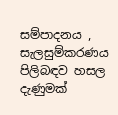සම්පාදනය , සැලසුම්කරණය පිලිබඳව හසල දැණුමක්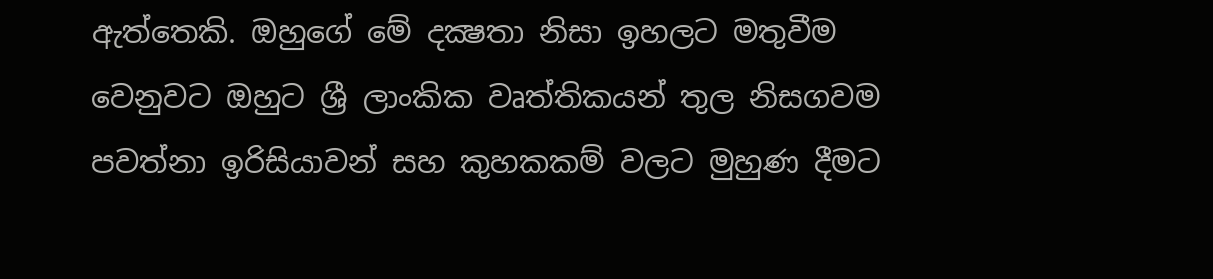ඇත්තෙකි. ඔහුගේ මේ දක්‍ෂතා නිසා ඉහලට මතුවීම වෙනුවට ඔහුට ශ්‍රී ලාංකික වෘත්තිකයන් තුල නිසගවම පවත්නා ඉරිසියාවන් සහ කුහකකම් වලට මුහුණ දීමට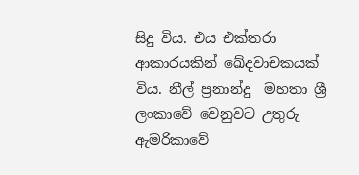සිදු විය. එය එක්තරා ආකාරයකින් ඛේදවාචකයක් විය. නීල් ප්‍රනාන්දු  මහතා ශ්‍රී ලංකාවේ වෙනුවට උතුරු ඇමරිකාවේ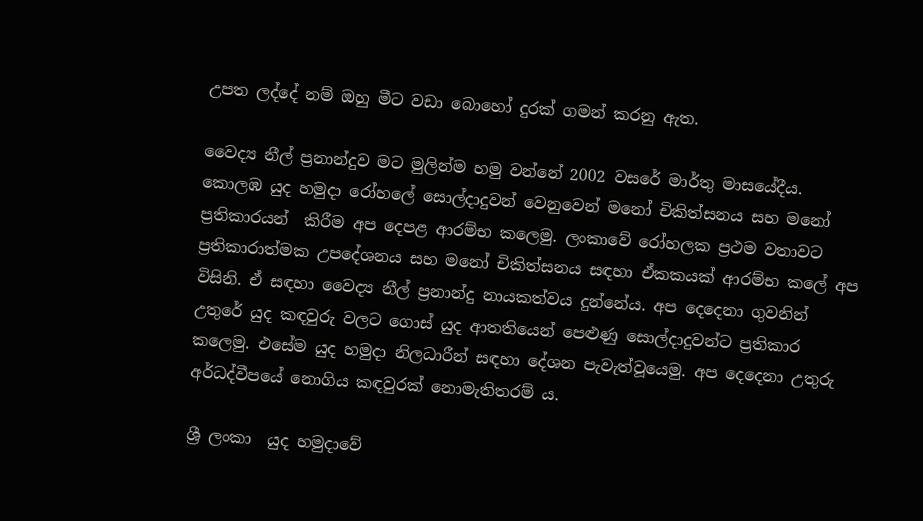උපත ලද්දේ නම් ඔහු මීට වඩා බොහෝ දුරක් ගමන් කරනු ඇත.

වෛද්‍ය නීල් ප්‍රනාන්දුව මට මුලින්ම හමු වන්නේ 2002 වසරේ මාර්තු මාසයේදීය. කොලඹ යුද හමුදා රෝහලේ සොල්දාදුවන් වෙනුවෙන් මනෝ චිකිත්සනය සහ මනෝ ප්‍රතිකාරයන්  කිරීම අප දෙපළ ආරම්භ කලෙමු. ලංකාවේ රෝහලක ප්‍රථම වතාවට ප්‍රතිකාරාත්මක උපදේශනය සහ මනෝ චිකිත්සනය සඳහා ඒකකයක් ආරම්භ කලේ අප විසිනි. ඒ සඳහා වෛද්‍ය නීල් ප්‍රනාන්දු නායකත්වය දුන්නේය. අප දෙදෙනා ගුවනින් උතුරේ යුද කඳවුරු වලට ගොස් යුද ආතතියෙන් පෙළුණු සොල්දාදුවන්ට ප්‍රතිකාර කලෙමු. එසේම යුද හමුදා නිලධාරීන් සඳහා දේශන පැවැත්වූයෙමු. අප දෙදෙනා උතුරු අර්ධද්වීපයේ නොගිය කඳවුරක් නොමැතිතරම් ය.

ශ්‍රී ලංකා  යුද හමුදාවේ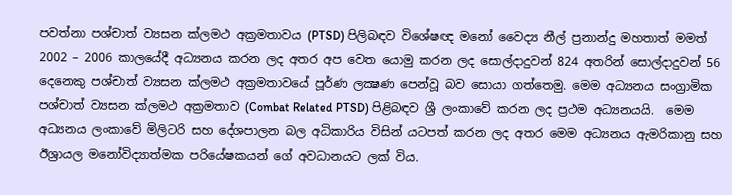පවත්නා පශ්චාත් ව්‍යසන ක්ලමථ අක්‍රමතාවය (PTSD) පිලිබඳව විශේෂඥ මනෝ වෛද්‍ය නීල් ප්‍රනාන්දු මහතාත් මමත් 2002 – 2006 කාලයේදී අධ්‍යනය කරන ලද අතර අප වෙත යොමු කරන ලද සොල්දාදුවන් 824 අතරින් සොල්දාදුවන් 56 දෙනෙකු පශ්චාත් ව්‍යසන ක්ලමථ අක්‍රමතාවයේ පූර්ණ ලක්‍ෂණ පෙන්වූ බව සොයා ගත්තෙමු. මෙම අධ්‍යනය සංග්‍රාමික පශ්චාත් ව්‍යසන ක්ලමථ අක්‍රමතාව (Combat Related PTSD) පිළිබඳව ශ්‍රී ලංකාවේ කරන ලද ප්‍රථම අධ්‍යනයයි.  මෙම අධ්‍යනය ලංකාවේ මිලිටරි සහ දේශපාලන බල අධිකාරිය විසින් යටපත් කරන ලද අතර මෙම අධ්‍යනය ඇමරිකානු සහ ඊශ්‍රායල මනෝවිද්‍යාත්මක පරියේෂකයන් ගේ අවධානයට ලක් විය.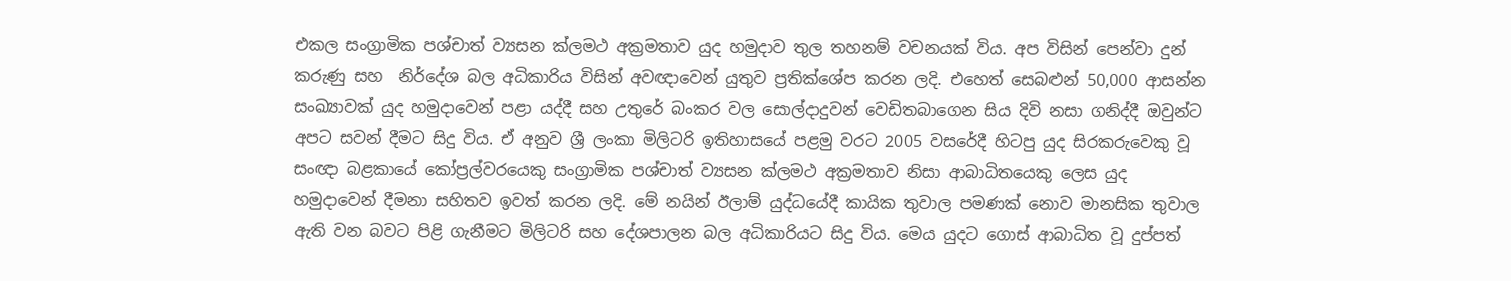එකල සංග්‍රාමික පශ්චාත් ව්‍යසන ක්ලමථ අක්‍රමතාව යුද හමුදාව තුල තහනම් වචනයක් විය. අප විසින් පෙන්වා දුන් කරුණු සහ  නිර්දේශ බල අධිකාරිය විසින් අවඥාවෙන් යුතුව ප්‍රතික්ශේප කරන ලදි. එහෙත් සෙබළුන් 50,000 ආසන්න සංඛ්‍යාවක් යුද හමුදාවෙන් පළා යද්දී සහ උතුරේ බංකර වල සොල්දාදුවන් වෙඩිතබාගෙන සිය දිවි නසා ගනිද්දී ඔවුන්ට අපට සවන් දීමට සිදු විය. ඒ අනුව ශ්‍රී ලංකා මිලිටරි ඉතිහාසයේ පළමු වරට 2005 වසරේදී හිටපු යුද සිරකරුවෙකු වූ සංඥා බළකායේ කෝප්‍රල්වරයෙකු සංග්‍රාමික පශ්චාත් ව්‍යසන ක්ලමථ අක්‍රමතාව නිසා ආබාධිතයෙකු ලෙස යුද හමුදාවෙන් දීමනා සහිතව ඉවත් කරන ලදි. මේ නයින් ඊලාම් යුද්ධයේදී කායික තුවාල පමණක් නොව මානසික තුවාල ඇති වන බවට පිළි ගැනීමට මිලිටරි සහ දේශපාලන බල අධිකාරියට සිදු විය. මෙය යුදට ගොස් ආබාධිත වූ දුප්පත්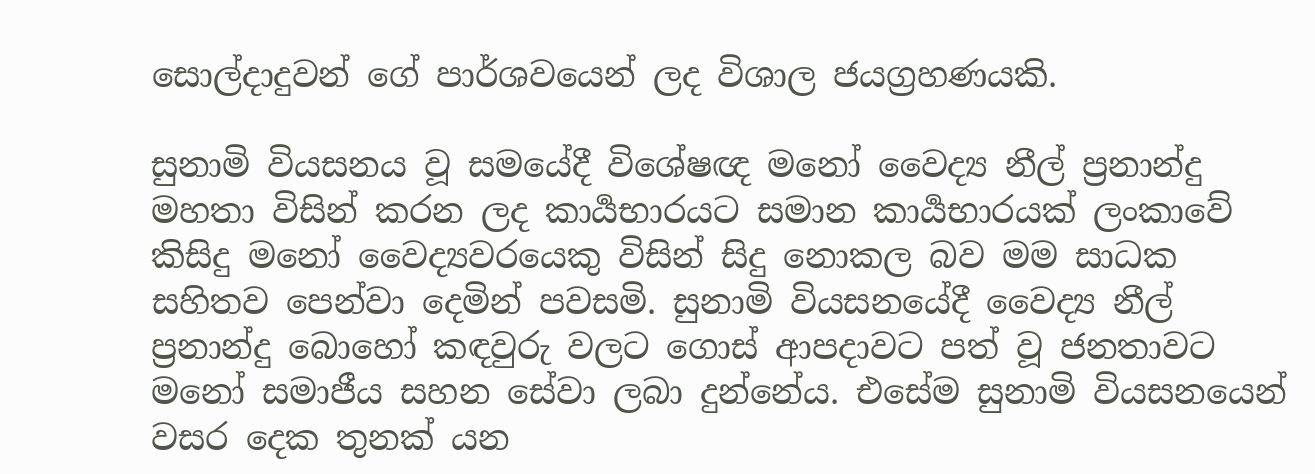සොල්දාදුවන් ගේ පාර්ශවයෙන් ලද විශාල ජයග්‍රහණයකි.

සුනාමි වියසනය වූ සමයේදී විශේෂඥ මනෝ වෛද්‍ය නීල් ප්‍රනාන්දු  මහතා විසින් කරන ලද කාර්‍යභාරයට සමාන කාර්‍යභාරයක් ලංකාවේ කිසිදු මනෝ වෛද්‍යවරයෙකු විසින් සිදු නොකල බව මම සාධක සහිතව පෙන්වා දෙමින් පවසමි. සුනාමි වියසනයේදී වෛද්‍ය නීල් ප්‍රනාන්දු බොහෝ කඳවුරු වලට ගොස් ආපදාවට පත් වූ ජනතාවට මනෝ සමාජීය සහන සේවා ලබා දුන්නේය. එසේම සුනාමි වියසනයෙන් වසර දෙක තුනක් යන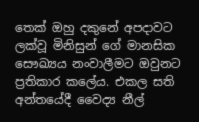තෙක් ඔහු දකුනේ අපදාවට ලක්වූ මිනිසුන් ගේ මානසික සෞඛ්‍යය නංවාලීමට ඔවුනට ප්‍රතිකාර කලේය. එකල සති අන්තයේදී වෛද්‍ය නීල්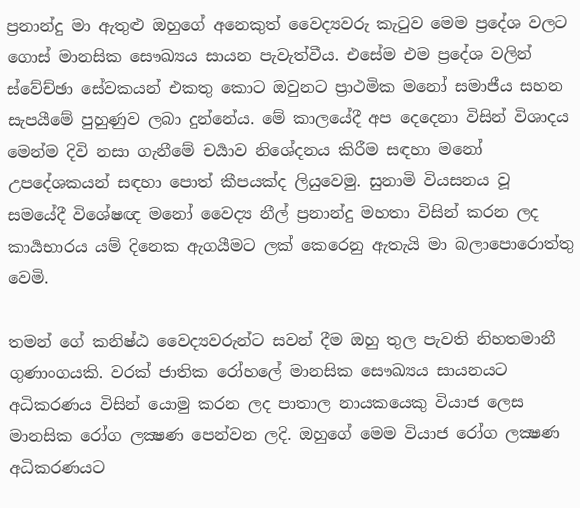ප්‍රනාන්දු මා ඇතුළු ඔහුගේ අනෙකුත් වෛද්‍යවරු කැටුව මෙම ප්‍රදේශ වලට ගොස් මානසික සෞඛ්‍යය සායන පැවැත්වීය. එසේම එම ප්‍රදේශ වලින් ස්වේච්ඡා සේවකයන් එකතු කොට ඔවුනට ප්‍රාථමික මනෝ සමාජීය සහන සැපයීමේ පුහුණුව ලබා දුන්නේය. මේ කාලයේදී අප දෙදෙනා විසින් විශාදය මෙන්ම දිවි නසා ගැනීමේ චර්‍යාව නිශේදනය කිරීම සඳහා මනෝ උපදේශකයන් සඳහා පොත් කීපයක්ද ලියුවෙමු. සුනාමි වියසනය වූ සමයේදී විශේෂඥ මනෝ වෛද්‍ය නීල් ප්‍රනාන්දු මහතා විසින් කරන ලද කාර්‍යභාරය යම් දිනෙක ඇගයීමට ලක් කෙරෙනු ඇතැයි මා බලාපොරොත්තු වෙමි.

තමන් ගේ කනිෂ්ඨ වෛද්‍යවරුන්ට සවන් දීම ඔහු තුල පැවති නිහතමානී ගුණාංගයකි. වරක් ජාතික රෝහලේ මානසික සෞඛ්‍යය සායනයට අධිකරණය විසින් යොමු කරන ලද පාතාල නායකයෙකු වියාජ ලෙස මානසික රෝග ලක්‍ෂණ පෙන්වන ලදි. ඔහුගේ මෙම වියාජ රෝග ලක්‍ෂණ අධිකරණයට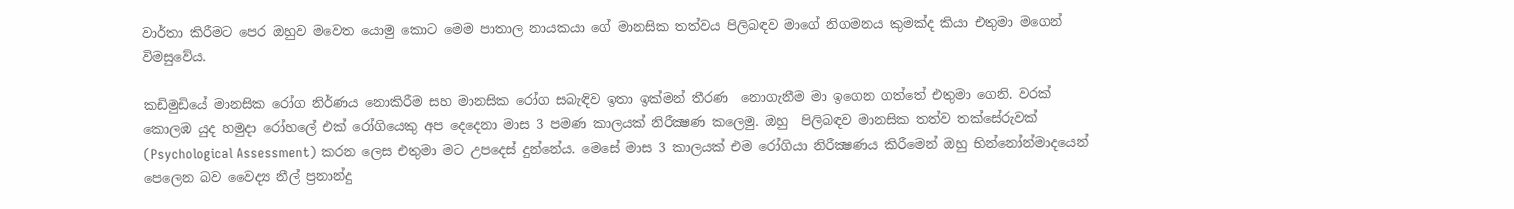වාර්තා කිරීමට පෙර ඔහුව මවෙත යොමු කොට මෙම පාතාල නායකයා ගේ මානසික තත්වය පිලිබඳව මාගේ නිගමනය කුමක්ද කියා එතුමා මගෙන් විමසුවේය.

කඩිමුඩියේ මානසික රෝග නිර්ණය නොකිරීම සහ මානසික රෝග සබැඳිව ඉතා ඉක්මන් තීරණ  නොගැනීම මා ඉගෙන ගත්තේ එතුමා ගෙනි. වරක් කොලඹ යුද හමුදා රෝහලේ එක් රෝගියෙකු අප දෙදෙනා මාස 3 පමණ කාලයක් නිරීක්‍ෂණ කලෙමු. ඔහු  පිලිබඳව මානසික තත්ව තක්සේරුවක් (Psychological Assessment) කරන ලෙස එතුමා මට උපදෙස් දුන්නේය. මෙසේ මාස 3 කාලයක් එම රෝගියා නිරීක්‍ෂණය කිරීමෙන් ඔහු භින්නෝන්මාදයෙන් පෙලෙන බව වෛද්‍ය නීල් ප්‍රනාන්දු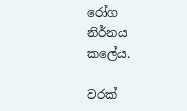රෝග නිර්නය කලේය.

වරක්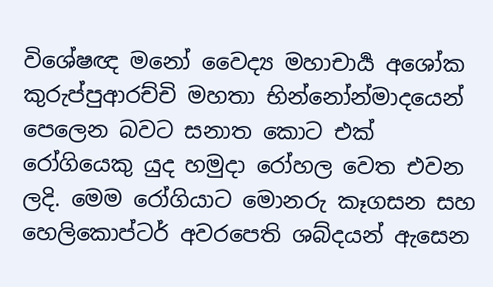විශේෂඥ මනෝ වෛද්‍ය මහාචාර්‍ය අශෝක කුරුප්පුආරච්චි මහතා භින්නෝන්මාදයෙන් පෙලෙන බවට සනාත කොට එක් රෝගියෙකු යුද හමුදා රෝහල වෙත එවන ලදි. මෙම රෝගියාට මොනරු කෑගසන සහ හෙලිකොප්ටර් අවරපෙති ශබ්දයන් ඇසෙන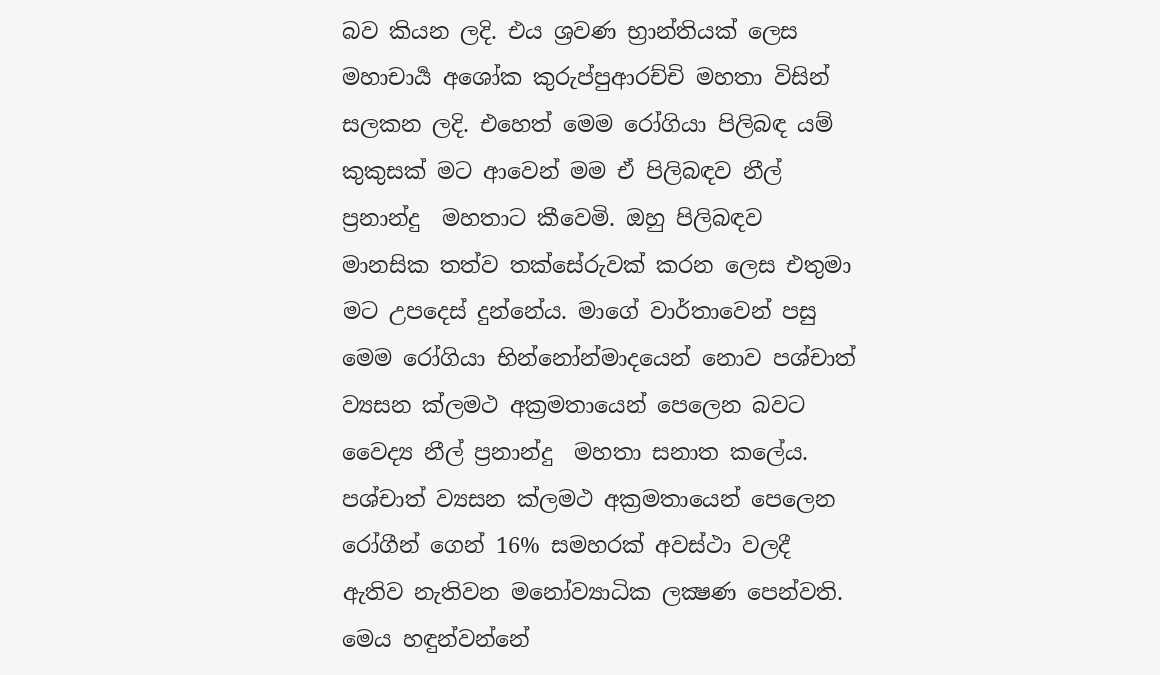බව කියන ලදි. එය ශ්‍රවණ භ්‍රාන්තියක් ලෙස මහාචාර්‍ය අශෝක කුරුප්පුආරච්චි මහතා විසින් සලකන ලදි. එහෙත් මෙම රෝගියා පිලිබඳ යම් කුකුසක් මට ආවෙන් මම ඒ පිලිබඳව නීල් ප්‍රනාන්දු  මහතාට කීවෙමි. ඔහු පිලිබඳව මානසික තත්ව තක්සේරුවක් කරන ලෙස එතුමා මට උපදෙස් දුන්නේය. මාගේ වාර්තාවෙන් පසු මෙම රෝගියා භින්නෝන්මාදයෙන් නොව පශ්චාත් ව්‍යසන ක්ලමථ අක්‍රමතායෙන් පෙලෙන බවට වෛද්‍ය නීල් ප්‍රනාන්දු  මහතා සනාත කලේය. පශ්චාත් ව්‍යසන ක්ලමථ අක්‍රමතායෙන් පෙලෙන රෝගීන් ගෙන් 16% සමහරක් අවස්ථා වලදී ඇතිව නැතිවන මනෝව්‍යාධික ලක්‍ෂණ පෙන්වති. මෙය හඳුන්වන්නේ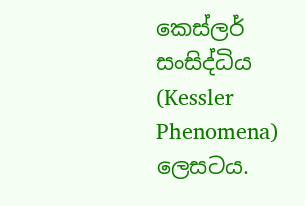කෙස්ලර් සංසිද්ධිය (Kessler Phenomena) ලෙසටය.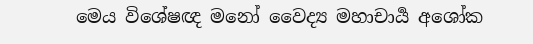මෙය විශේෂඥ මනෝ වෛද්‍ය මහාචාර්‍ය අශෝක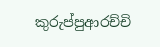කුරුප්පුආරච්චි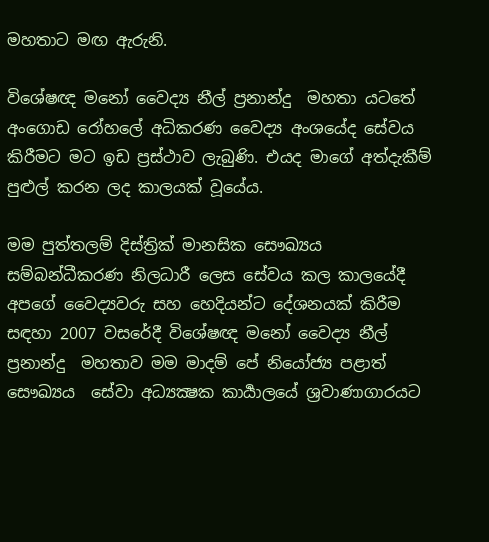මහතාට මඟ ඇරුනි.

විශේෂඥ මනෝ වෛද්‍ය නීල් ප්‍රනාන්දු  මහතා යටතේ අංගොඩ රෝහලේ අධිකරණ වෛද්‍ය අංශයේද සේවය කිරීමට මට ඉඩ ප්‍රස්ථාව ලැබුණි. එයද මාගේ අත්දැකීම් පුළුල් කරන ලද කාලයක් වූයේය.

මම පුත්තලම් දිස්ත්‍රික් මානසික සෞඛ්‍යය සම්බන්ධීකරණ නිලධාරී ලෙස සේවය කල කාලයේදී අපගේ වෛද්‍යවරු සහ හෙදියන්ට දේශනයක් කිරීම සඳහා 2007 වසරේදී විශේෂඥ මනෝ වෛද්‍ය නීල් ප්‍රනාන්දු  මහතාව මම මාදම් පේ නියෝජ්‍ය පළාත් සෞඛ්‍යය  සේවා අධ්‍යක්‍ෂක කාර්‍යාලයේ ශ්‍රවාණාගාරයට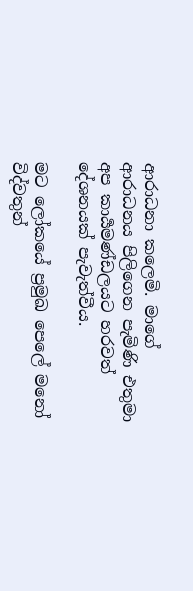ආරාධනා කලෙමි. මාගේ ආරාධනය පිලිගෙන පැමිණි එතුමා අප කාර්‍යමණ්ඩලයට හරවත් දේශනයක් පැවැත්වීය.

මට ලෝකයේ ප්‍රමුඛ පෙලේ මනෝ විද්වතුන්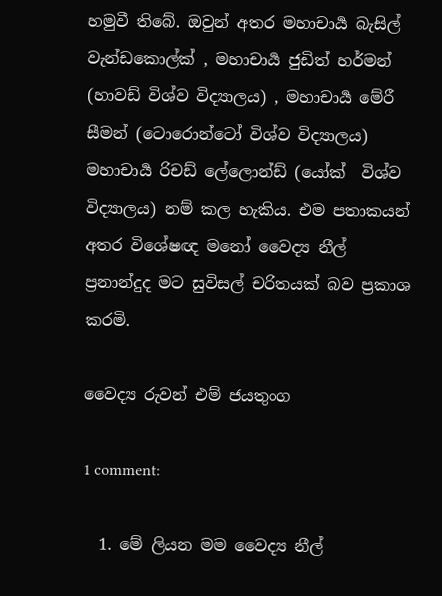හමුවී තිබේ. ඔවුන් අතර මහාචාර්‍ය බැසිල් වැන්ඩකොල්ක් , මහාචාර්‍ය ජුඩිත් හර්මන් (හාවඩ් විශ්ව විද්‍යාලය) , මහාචාර්‍ය මේරී සීමන් (ටොරොන්ටෝ විශ්ව විද්‍යාලය) මහාචාර්‍ය රිචඩ් ලේලොන්ඩ් (යෝක්  විශ්ව විද්‍යාලය) නම් කල හැකිය. එම පතාකයන් අතර විශේෂඥ මනෝ වෛද්‍ය නීල් ප්‍රනාන්දුද මට සුවිසල් චරිතයක් බව ප්‍රකාශ කරමි.

වෛද්‍ය රුවන් එම් ජයතුංග

1 comment:

  1. මේ ලියන මම වෛද්‍ය නීල්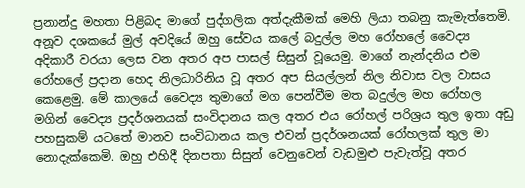ප්‍රනාන්දු මහතා පිළිබද මාගේ පුද්ගලික අත්දැකීමක් මෙහි ලියා තබනු කැමැත්තෙමි. අනූව දශකයේ මුල් අවදියේ ඔහු සේවය කලේ බදුල්ල මහ රෝහලේ වෛද්‍ය අදිකාරී වරයා ලෙස වන අතර අප පාසල් සිසුන් වූයෙමු. මාගේ නැන්දනිය එම රෝහලේ ප්‍රදාන හෙද නිලධාරිනිය වූ අතර අප සියල්ලන් නිල නිවාස වල වාසය කෙළෙමු. මේ කාලයේ වෛද්‍ය තුමාගේ මග පෙන්වීම මත බදුල්ල මහ රෝහල මගින් වෛද්‍ය ප්‍රදර්ශනයක් සංවිදානය කල අතර එය රෝහල් පරිශ්‍රය තුල ඉතා අඩු පහසුකම් යටතේ මානව සංවිධානය කල එවන් ප්‍රදර්ශනයක් රෝහලක් තුල මා නොදැක්කෙමි. ඔහු එහිදී දිනපතා සිසුන් වෙනුවෙන් වැඩමුළු පැවැත්වූ අතර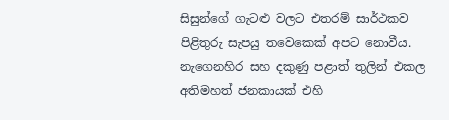සිසුන්ගේ ගැටළු වලට එතරම් සාර්ථකව පිළිතුරු සැපයු තවෙකෙක් අපට නොවීය. නැගෙනහිර සහ දකුණු පළාත් තුලින් එකල අතිමහත් ජනකායක් එහි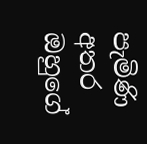පැමිණි අතර ඔහුගේ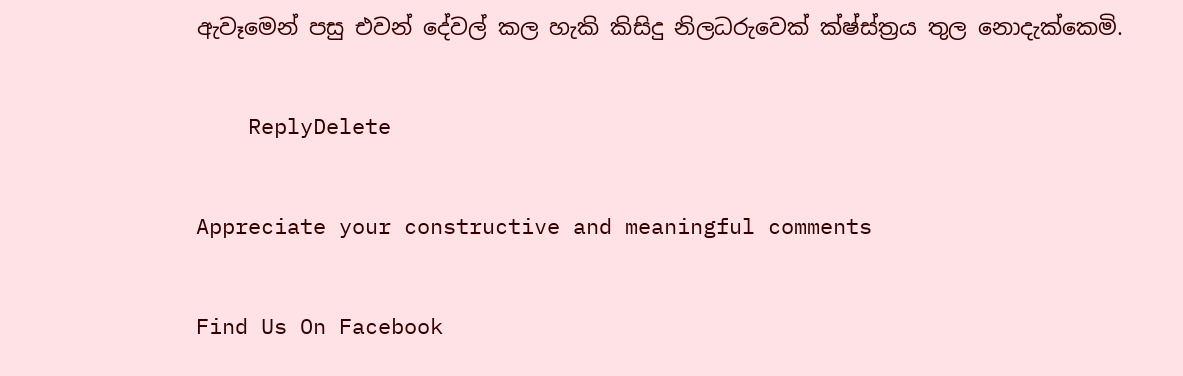ඇවෑමෙන් පසු එවන් දේවල් කල හැකි කිසිදු නිලධරුවෙක් ක්ෂ්ස්ත්‍රය තුල නොදැක්කෙමි.

    ReplyDelete

Appreciate your constructive and meaningful comments

Find Us On Facebook